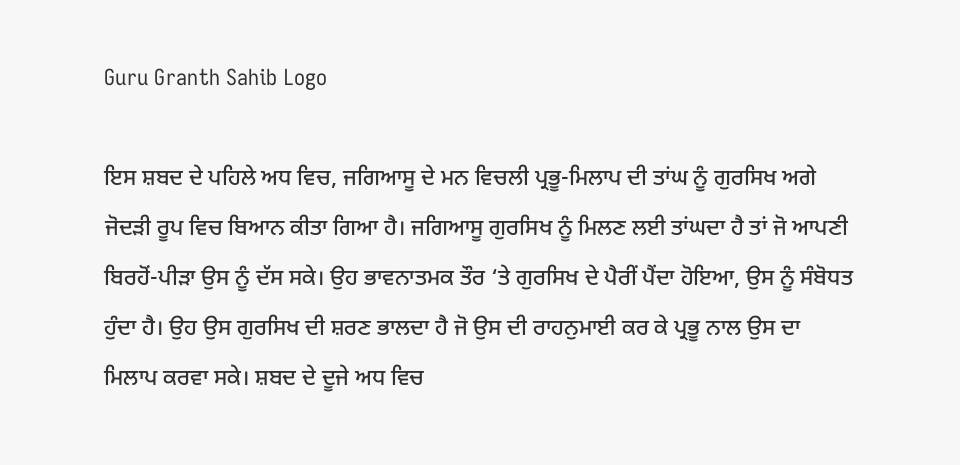Guru Granth Sahib Logo

ਇਸ ਸ਼ਬਦ ਦੇ ਪਹਿਲੇ ਅਧ ਵਿਚ, ਜਗਿਆਸੂ ਦੇ ਮਨ ਵਿਚਲੀ ਪ੍ਰਭੂ-ਮਿਲਾਪ ਦੀ ਤਾਂਘ ਨੂੰ ਗੁਰਸਿਖ ਅਗੇ ਜੋਦੜੀ ਰੂਪ ਵਿਚ ਬਿਆਨ ਕੀਤਾ ਗਿਆ ਹੈ। ਜਗਿਆਸੂ ਗੁਰਸਿਖ ਨੂੰ ਮਿਲਣ ਲਈ ਤਾਂਘਦਾ ਹੈ ਤਾਂ ਜੋ ਆਪਣੀ ਬਿਰਹੋਂ-ਪੀੜਾ ਉਸ ਨੂੰ ਦੱਸ ਸਕੇ। ਉਹ ਭਾਵਨਾਤਮਕ ਤੌਰ ‘ਤੇ ਗੁਰਸਿਖ ਦੇ ਪੈਰੀਂ ਪੈਂਦਾ ਹੋਇਆ, ਉਸ ਨੂੰ ਸੰਬੋਧਤ ਹੁੰਦਾ ਹੈ। ਉਹ ਉਸ ਗੁਰਸਿਖ ਦੀ ਸ਼ਰਣ ਭਾਲਦਾ ਹੈ ਜੋ ਉਸ ਦੀ ਰਾਹਨੁਮਾਈ ਕਰ ਕੇ ਪ੍ਰਭੂ ਨਾਲ ਉਸ ਦਾ ਮਿਲਾਪ ਕਰਵਾ ਸਕੇ। ਸ਼ਬਦ ਦੇ ਦੂਜੇ ਅਧ ਵਿਚ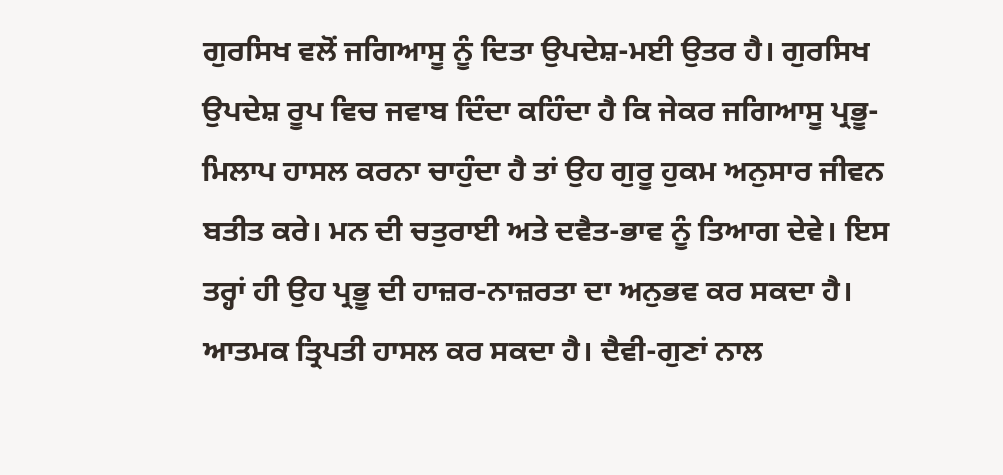ਗੁਰਸਿਖ ਵਲੋਂ ਜਗਿਆਸੂ ਨੂੰ ਦਿਤਾ ਉਪਦੇਸ਼-ਮਈ ਉਤਰ ਹੈ। ਗੁਰਸਿਖ ਉਪਦੇਸ਼ ਰੂਪ ਵਿਚ ਜਵਾਬ ਦਿੰਦਾ ਕਹਿੰਦਾ ਹੈ ਕਿ ਜੇਕਰ ਜਗਿਆਸੂ ਪ੍ਰਭੂ-ਮਿਲਾਪ ਹਾਸਲ ਕਰਨਾ ਚਾਹੁੰਦਾ ਹੈ ਤਾਂ ਉਹ ਗੁਰੂ ਹੁਕਮ ਅਨੁਸਾਰ ਜੀਵਨ ਬਤੀਤ ਕਰੇ। ਮਨ ਦੀ ਚਤੁਰਾਈ ਅਤੇ ਦਵੈਤ-ਭਾਵ ਨੂੰ ਤਿਆਗ ਦੇਵੇ। ਇਸ ਤਰ੍ਹਾਂ ਹੀ ਉਹ ਪ੍ਰਭੂ ਦੀ ਹਾਜ਼ਰ-ਨਾਜ਼ਰਤਾ ਦਾ ਅਨੁਭਵ ਕਰ ਸਕਦਾ ਹੈ। ਆਤਮਕ ਤ੍ਰਿਪਤੀ ਹਾਸਲ ਕਰ ਸਕਦਾ ਹੈ। ਦੈਵੀ-ਗੁਣਾਂ ਨਾਲ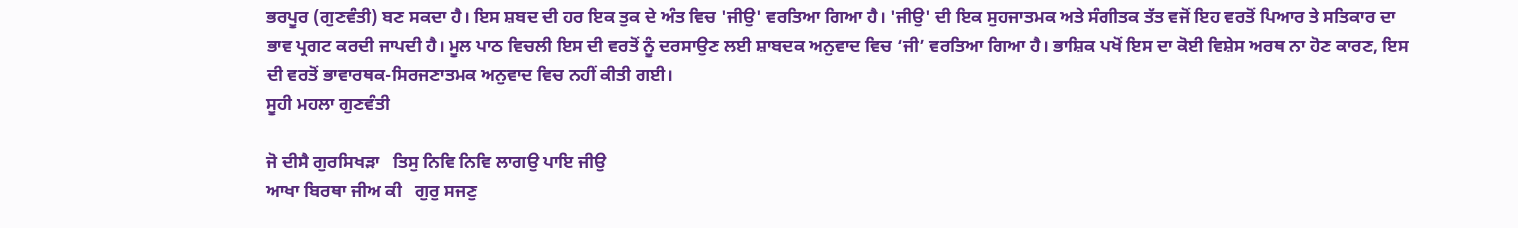ਭਰਪੂਰ (ਗੁਣਵੰਤੀ) ਬਣ ਸਕਦਾ ਹੈ। ਇਸ ਸ਼ਬਦ ਦੀ ਹਰ ਇਕ ਤੁਕ ਦੇ ਅੰਤ ਵਿਚ 'ਜੀਉ' ਵਰਤਿਆ ਗਿਆ ਹੈ। 'ਜੀਉ' ਦੀ ਇਕ ਸੁਹਜਾਤਮਕ ਅਤੇ ਸੰਗੀਤਕ ਤੱਤ ਵਜੋਂ ਇਹ ਵਰਤੋਂ ਪਿਆਰ ਤੇ ਸਤਿਕਾਰ ਦਾ ਭਾਵ ਪ੍ਰਗਟ ਕਰਦੀ ਜਾਪਦੀ ਹੈ। ਮੂਲ ਪਾਠ ਵਿਚਲੀ ਇਸ ਦੀ ਵਰਤੋਂ ਨੂੰ ਦਰਸਾਉਣ ਲਈ ਸ਼ਾਬਦਕ ਅਨੁਵਾਦ ਵਿਚ ‘ਜੀ’ ਵਰਤਿਆ ਗਿਆ ਹੈ। ਭਾਸ਼ਿਕ ਪਖੋਂ ਇਸ ਦਾ ਕੋਈ ਵਿਸ਼ੇਸ ਅਰਥ ਨਾ ਹੋਣ ਕਾਰਣ, ਇਸ ਦੀ ਵਰਤੋਂ ਭਾਵਾਰਥਕ-ਸਿਰਜਣਾਤਮਕ ਅਨੁਵਾਦ ਵਿਚ ਨਹੀਂ ਕੀਤੀ ਗਈ।
ਸੂਹੀ ਮਹਲਾ ਗੁਣਵੰਤੀ

ਜੋ ਦੀਸੈ ਗੁਰਸਿਖੜਾ   ਤਿਸੁ ਨਿਵਿ ਨਿਵਿ ਲਾਗਉ ਪਾਇ ਜੀਉ
ਆਖਾ ਬਿਰਥਾ ਜੀਅ ਕੀ   ਗੁਰੁ ਸਜਣੁ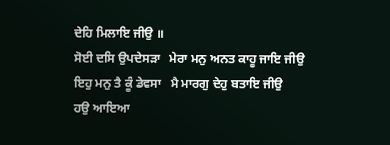ਦੇਹਿ ਮਿਲਾਇ ਜੀਉ ॥
ਸੋਈ ਦਸਿ ਉਪਦੇਸੜਾ   ਮੇਰਾ ਮਨੁ ਅਨਤ ਕਾਹੂ ਜਾਇ ਜੀਉ
ਇਹੁ ਮਨੁ ਤੈ ਕੂੰ ਡੇਵਸਾ   ਮੈ ਮਾਰਗੁ ਦੇਹੁ ਬਤਾਇ ਜੀਉ
ਹਉ ਆਇਆ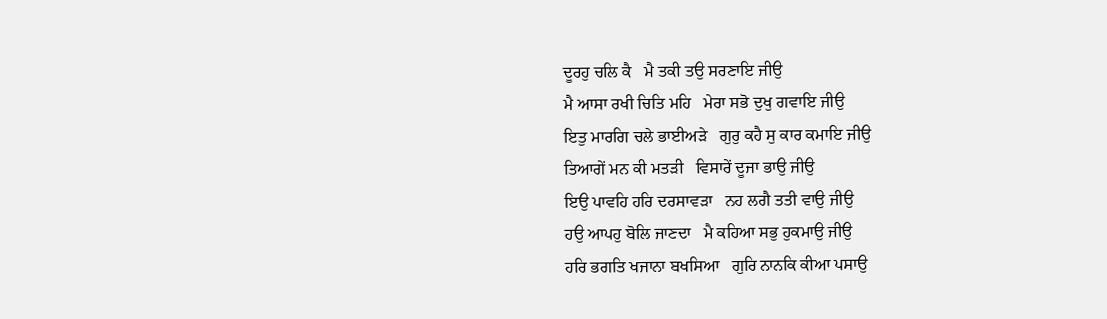ਦੂਰਹੁ ਚਲਿ ਕੈ   ਮੈ ਤਕੀ ਤਉ ਸਰਣਾਇ ਜੀਉ
ਮੈ ਆਸਾ ਰਖੀ ਚਿਤਿ ਮਹਿ   ਮੇਰਾ ਸਭੋ ਦੁਖੁ ਗਵਾਇ ਜੀਉ
ਇਤੁ ਮਾਰਗਿ ਚਲੇ ਭਾਈਅੜੇ   ਗੁਰੁ ਕਹੈ ਸੁ ਕਾਰ ਕਮਾਇ ਜੀਉ
ਤਿਆਗੇਂ ਮਨ ਕੀ ਮਤੜੀ   ਵਿਸਾਰੇਂ ਦੂਜਾ ਭਾਉ ਜੀਉ
ਇਉ ਪਾਵਹਿ ਹਰਿ ਦਰਸਾਵੜਾ   ਨਹ ਲਗੈ ਤਤੀ ਵਾਉ ਜੀਉ
ਹਉ ਆਪਹੁ ਬੋਲਿ ਜਾਣਦਾ   ਮੈ ਕਹਿਆ ਸਭੁ ਹੁਕਮਾਉ ਜੀਉ
ਹਰਿ ਭਗਤਿ ਖਜਾਨਾ ਬਖਸਿਆ   ਗੁਰਿ ਨਾਨਕਿ ਕੀਆ ਪਸਾਉ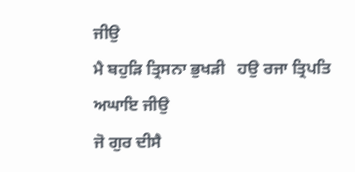ਜੀਉ
ਮੈ ਬਹੁੜਿ ਤ੍ਰਿਸਨਾ ਭੁਖੜੀ   ਹਉ ਰਜਾ ਤ੍ਰਿਪਤਿ ਅਘਾਇ ਜੀਉ
ਜੋ ਗੁਰ ਦੀਸੈ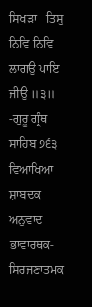ਸਿਖੜਾ   ਤਿਸੁ ਨਿਵਿ ਨਿਵਿ ਲਾਗਉ ਪਾਇ ਜੀਉ ॥੩॥
-ਗੁਰੂ ਗ੍ਰੰਥ ਸਾਹਿਬ ੭੬੩
ਵਿਆਖਿਆ
ਸ਼ਾਬਦਕ ਅਨੁਵਾਦ
ਭਾਵਾਰਥਕ-ਸਿਰਜਣਾਤਮਕ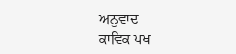ਅਨੁਵਾਦ
ਕਾਵਿਕ ਪਖ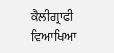ਕੈਲੀਗ੍ਰਾਫੀ
ਵਿਆਖਿਆ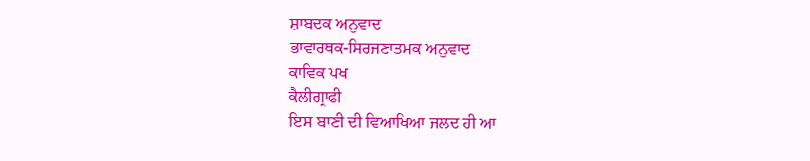ਸ਼ਾਬਦਕ ਅਨੁਵਾਦ
ਭਾਵਾਰਥਕ-ਸਿਰਜਣਾਤਮਕ ਅਨੁਵਾਦ
ਕਾਵਿਕ ਪਖ
ਕੈਲੀਗ੍ਰਾਫੀ
ਇਸ ਬਾਣੀ ਦੀ ਵਿਆਖਿਆ ਜਲਦ ਹੀ ਆ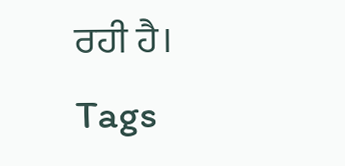ਰਹੀ ਹੈ।
Tags